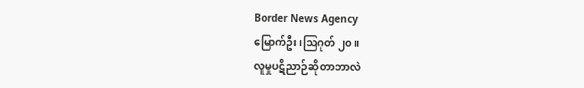Border News Agency
မြောက်ဦး၊ဩဂုတ် ၂၀။
လူမှုပဋိညာဉ်ဆိုတာဘာလဲ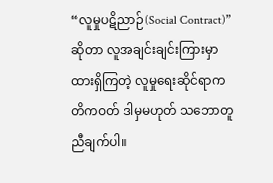“လူမှုပဋိညာဉ်(Social Contract)”ဆိုတာ လူအချင်းချင်းကြားမှာထားရှိကြတဲ့ လူမှုရေးဆိုင်ရာကတိကဝတ် ဒါမှမဟုတ် သဘောတူညီချက်ပါ။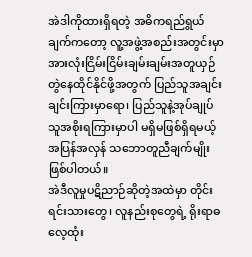အဲဒါကိုထားရှိရတဲ့ အဓိကရည်ရွယ်ချက်ကတော့ လူ့အဖွဲ့အစည်းအတွင်းမှာ အားလုံးငြိမ်းငြိမ်းချမ်းချမ်းအတူယှဉ်တွဲနေထိုင်နိုင်ဖို့အတွက် ပြည်သူအချင်းချင်းကြားမှာရော၊ ပြည်သူနဲ့အုပ်ချုပ်သူအစိုးရကြားမှာပါ မရှိမဖြစ်ရှိရမယ့်အပြန်အလှန် သဘောတူညီချက်မျိုးဖြစ်ပါတယ်။
အဲဒီလူမှုပဋိညာဉ်ဆိုတဲ့အထဲမှာ တိုင်းရင်းသားတွေ၊ လူနည်းစုတွေရဲ့ ရိုးရာဓလေ့ထုံး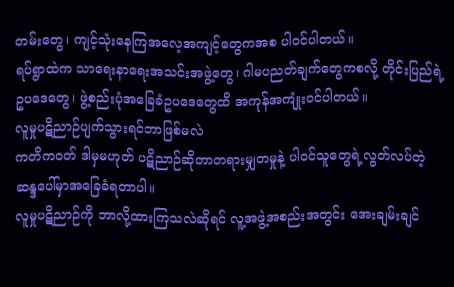တမ်းတွေ၊ ကျင့်သုံးနေကြအလေ့အကျင့်တွေကအစ ပါဝင်ပါတယ်။
ရပ်ရွာထဲက သာရေးနာရေးအသင်းအဖွဲ့တွေ၊ ဂါမပညတ်ချက်တွေကစလို့ တိုင်းပြည်ရဲ့ဥပဒေတွေ၊ ဖွဲ့စည်းပုံအခြေခံဥပဒေတွေထိ အကုန်အကျုံးဝင်ပါတယ်။
လူမှုပဋိညာဉ်ပျက်သွားရင်ဘာဖြစ်မလဲ
ကတိကဝတ် ဒါမှမဟုတ် ပဋိညာဉ်ဆိုတာတရားမျှတမှုနဲ့ ပါဝင်သူတွေရဲ့လွတ်လပ်တဲ့ ဆန္ဒပေါ်မှာအခြေခံရတာပါ။
လူမှုပဋိညာဉ်ကို ဘာလို့ထားကြသလဲဆိုရင် လူ့အဖွဲ့အစည်းအတွင်း အေးချမ်းချင်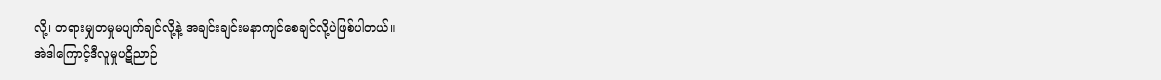လို့၊ တရားမျှတမှုမပျက်ချင်လို့နဲ့ အချင်းချင်းမနာကျင်စေချင်လို့ပဲဖြစ်ပါတယ်။
အဲဒါကြောင့်ဒီလူမှုပဋိညာဉ်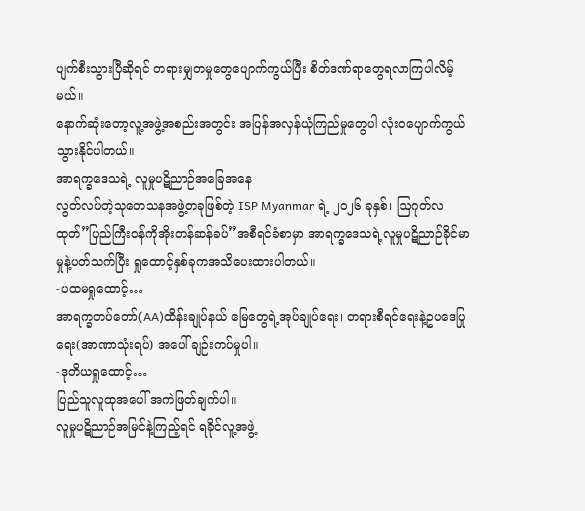ပျက်စီးသွားပြီဆိုရင် တရားမျှတမှုတွေပျောက်ကွယ်ပြီး စိတ်ဒဏ်ရာတွေရလာကြပါလိမ့်မယ်။
နောက်ဆုံးတော့လူ့အဖွဲ့အစည်းအတွင်း အပြန်အလှန်ယုံကြည်မှုတွေပါ လုံးဝပျောက်ကွယ်သွားနိုင်ပါတယ်။
အာရက္ခဒေသရဲ့ လူမှုပဋိညာဉ်အခြေအနေ
လွတ်လပ်တဲ့သုတေသနအဖွဲ့တခုဖြစ်တဲ့ ISP Myanmar ရဲ့ ၂၀၂၆ ခုနှစ်၊ ဩဂုတ်လထုတ်”ပြည်ကြီးဝန်ကိုအိုးတန်ဆန်ခပ်”အစီရင်ခံစာမှာ အာရက္ခဒေသရဲ့လူမှုပဋိညာဉ်ခိုင်မာမှုနဲ့ပတ်သက်ပြီး ရှုထောင့်နှစ်ခုကအသိပေးထားပါတယ်။
-ပထမရှုထောင့်…
အာရက္ခတပ်တော်(AA)ထိန်းချုပ်နယ် မြေတွေရဲ့အုပ်ချုပ်ရေး၊ တရားစီရင်ရေးနဲ့ဥပဒေပြုရေး(အာဏာသုံးရပ်) အပေါ် ချဉ်းကပ်မှုပါ။
-ဒုတိယရှုထောင့်…
ပြည်သူလူထုအပေါ် အကဲဖြတ်ချက်ပါ။
လူမှုပဋိညာဉ်အမြင်နဲ့ကြည့်ရင် ရခိုင်လူ့အဖွဲ့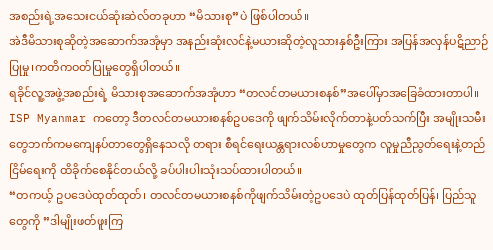အစည်းရဲ့အသေးငယ်ဆုံးဆဲလ်တခုဟာ “မိသားစု”ပဲ ဖြစ်ပါတယ်။
အဲဒီမိသားစုဆိုတဲ့အဆောက်အအုံမှာ အနည်းဆုံးလင်နဲ့မယားဆိုတဲ့လူသားနှစ်ဦးကြား အပြန်အလှန်ပဋိညာဉ်ပြုမှု၊ကတိကဝတ်ပြုမှုတွေရှိပါတယ်။
ရခိုင်လူ့အဖွဲ့အစည်းရဲ့ မိသားစုအဆောက်အအုံဟာ “တလင်တမယားစနစ်”အပေါ်မှာအခြေခံထားတာပါ။
ISP Myanmar ကတော့ ဒီတလင်တမယားစနစ်ဥပဒေကို ဖျက်သိမ်းလိုက်တာနဲ့ပတ်သက်ပြီး အမျိုးသမီးတွေဘက်ကမကျေနပ်တာတွေရှိနေသလို တရား စီရင်ရေးယန္တရားလစ်ဟာမှုတွေက လူမှုညီညွတ်ရေးနဲ့တည်ငြိမ်ရေးကို ထိခိုက်စေနိုင်တယ်လို့ ခပ်ပါးပါးသုံးသပ်ထားပါတယ်။
“တကယ့် ဥပဒေပဲထုတ်ထုတ်၊ တလင်တမယားစနစ်ကိုဖျက်သိမ်းတဲ့ဥပဒေပဲ ထုတ်ပြန်ထုတ်ပြန်၊ ပြည်သူတွေကို ”ဒါမျိုးဖတ်ဖူးကြ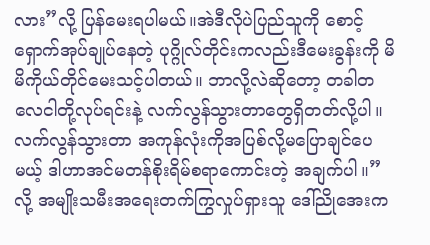လား”လို့ ပြန်မေးရပါမယ်။အဲဒီလိုပဲပြည်သူကို စောင့်ရှောက်အုပ်ချုပ်နေတဲ့ ပုဂ္ဂိုလ်တိုင်းကလည်းဒီမေးခွန်းကို မိမိကိုယ်တိုင်မေးသင့်ပါတယ်။ ဘာလို့လဲဆိုတော့ တခါတလေငါတို့လုပ်ရင်းနဲ့ လက်လွန်သွားတာတွေရှိတတ်လို့ပါ။ လက်လွန်သွားတာ အကုန်လုံးကိုအပြစ်လို့မပြောချင်ပေမယ့် ဒါဟာအင်မတန်စိုးရိမ်စရာကောင်းတဲ့ အချက်ပါ။”လို့ အမျိုးသမီးအရေးတက်ကြွလှုပ်ရှားသူ ဒေါ်ညိုအေးက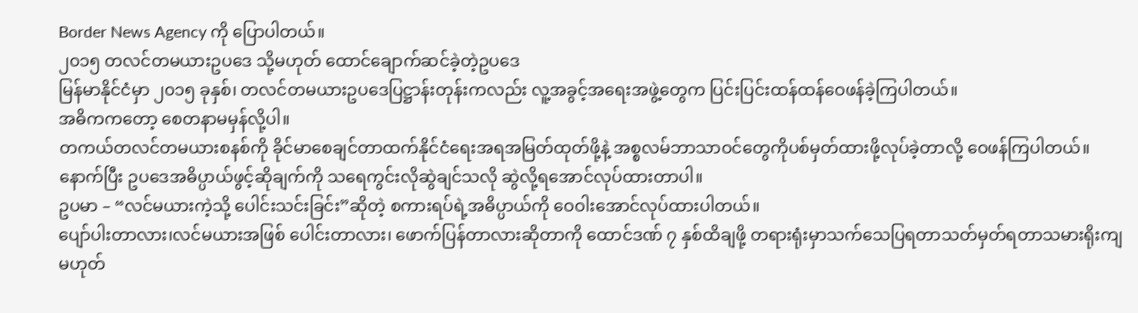Border News Agency ကို ပြောပါတယ်။
၂၀၁၅ တလင်တမယားဥပဒေ သို့မဟုတ် ထောင်ချောက်ဆင်ခဲ့တဲ့ဥပဒေ
မြန်မာနိုင်ငံမှာ ၂၀၁၅ ခုနှစ်၊ တလင်တမယားဥပဒေပြဋ္ဌာန်းတုန်းကလည်း လူ့အခွင့်အရေးအဖွဲ့တွေက ပြင်းပြင်းထန်ထန်ဝေဖန်ခဲ့ကြပါတယ်။
အဓိကကတော့ စေတနာမမှန်လို့ပါ။
တကယ်တလင်တမယားစနစ်ကို ခိုင်မာစေချင်တာထက်နိုင်ငံရေးအရအမြတ်ထုတ်ဖို့နဲ့ အစ္စလမ်ဘာသာဝင်တွေကိုပစ်မှတ်ထားဖို့လုပ်ခဲ့တာလို့ ဝေဖန်ကြပါတယ်။
နောက်ပြီး ဥပဒေအဓိပ္ပာယ်ဖွင့်ဆိုချက်ကို သရေကွင်းလိုဆွဲချင်သလို ဆွဲလို့ရအောင်လုပ်ထားတာပါ။
ဥပမာ – “လင်မယားကဲ့သို့ ပေါင်းသင်းခြင်း”ဆိုတဲ့ စကားရပ်ရဲ့အဓိပ္ပာယ်ကို ဝေဝါးအောင်လုပ်ထားပါတယ်။
ပျော်ပါးတာလား၊လင်မယားအဖြစ် ပေါင်းတာလား၊ ဖောက်ပြန်တာလားဆိုတာကို ထောင်ဒဏ် ၇ နှစ်ထိချဖို့ တရားရုံးမှာသက်သေပြရတာသတ်မှတ်ရတာသမားရိုးကျ မဟုတ်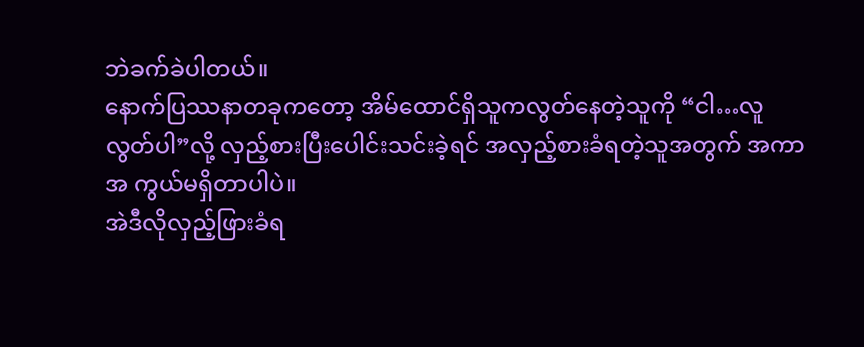ဘဲခက်ခဲပါတယ်။
နောက်ပြဿနာတခုကတော့ အိမ်ထောင်ရှိသူကလွတ်နေတဲ့သူကို “ငါ…လူလွတ်ပါ”လို့ လှည့်စားပြီးပေါင်းသင်းခဲ့ရင် အလှည့်စားခံရတဲ့သူအတွက် အကာအ ကွယ်မရှိတာပါပဲ။
အဲဒီလိုလှည့်ဖြားခံရ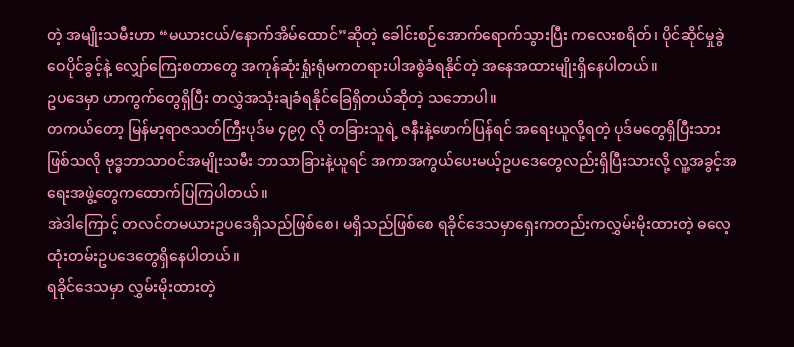တဲ့ အမျိုးသမီးဟာ “မယားငယ်/နောက်အိမ်ထောင်”ဆိုတဲ့ ခေါင်းစဉ်အောက်ရောက်သွားပြီး ကလေးစရိတ်၊ ပိုင်ဆိုင်မှုခွဲဝေပိုင်ခွင့်နဲ့ လျှော်ကြေးစတာတွေ အကုန်ဆုံးရှုံးရုံမကတရားပါအစွဲခံရနိုင်တဲ့ အနေအထားမျိုးရှိနေပါတယ်။
ဥပဒေမှာ ဟာကွက်တွေရှိပြီး တလွှဲအသုံးချခံရနိုင်ခြေရှိတယ်ဆိုတဲ့ သဘောပါ။
တကယ်တော့ မြန်မာ့ရာဇသတ်ကြီးပုဒ်မ ၄၉၇ လို တခြားသူရဲ့ ဇနီးနဲ့ဖောက်ပြန်ရင် အရေးယူလို့ရတဲ့ ပုဒ်မတွေရှိပြီးသားဖြစ်သလို ဗုဒ္ဓဘာသာဝင်အမျိုးသမီး ဘာသာခြားနဲ့ယူရင် အကာအကွယ်ပေးမယ့်ဥပဒေတွေလည်းရှိပြီးသားလို့ လူ့အခွင့်အရေးအဖွဲ့တွေကထောက်ပြကြပါတယ်။
အဲဒါကြောင့် တလင်တမယားဥပဒေရှိသည်ဖြစ်စေ၊ မရှိသည်ဖြစ်စေ ရခိုင်ဒေသမှာရှေးကတည်းကလွှမ်းမိုးထားတဲ့ ဓလေ့ထုံးတမ်းဥပဒေတွေရှိနေပါတယ်။
ရခိုင်ဒေသမှာ လွှမ်းမိုးထားတဲ့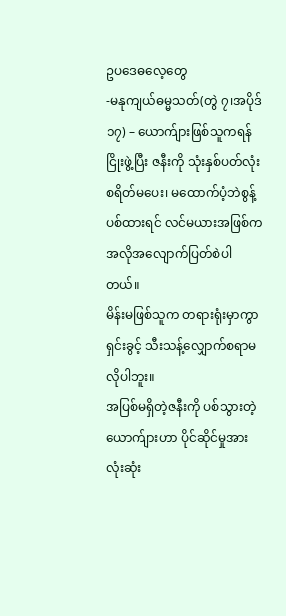ဥပဒေဓလေ့တွေ
-မနုကျယ်ဓမ္မသတ်(တွဲ ၇၊အပိုဒ် ၁၇) – ယောက်ျားဖြစ်သူကရန်ငြိုးဖွဲ့ပြီး ဇနီးကို သုံးနှစ်ပတ်လုံးစရိတ်မပေး၊ မထောက်ပံ့ဘဲစွန့်ပစ်ထားရင် လင်မယားအဖြစ်က အလိုအလျောက်ပြတ်စဲပါတယ်။
မိန်းမဖြစ်သူက တရားရုံးမှာကွာရှင်းခွင့် သီးသန့်လျှောက်စရာမလိုပါဘူး။
အပြစ်မရှိတဲ့ဇနီးကို ပစ်သွားတဲ့ယောက်ျားဟာ ပိုင်ဆိုင်မှုအားလုံးဆုံး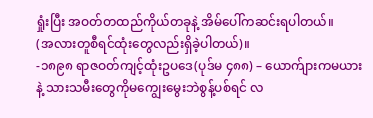ရှုံးပြီး အဝတ်တထည်ကိုယ်တခုနဲ့ အိမ်ပေါ်ကဆင်းရပါတယ်။
(အလားတူစီရင်ထုံးတွေလည်းရှိခဲ့ပါတယ်)။
-၁၈၉၈ ရာဇဝတ်ကျင့်ထုံးဥပဒေ(ပုဒ်မ ၄၈၈) – ယောက်ျားကမယားနဲ့ သားသမီးတွေကိုမကျွေးမွေးဘဲစွန့်ပစ်ရင် လ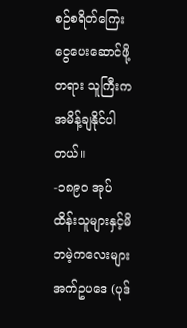စဉ်စရိတ်ကြေးငွေပေးဆောင်ဖို့ တရား သူကြီးကအမိန့်ချနိုင်ပါတယ်။
-၁၈၉၀ အုပ်ထိန်းသူများနှင့်မိဘမဲ့ကလေးများ အက်ဥပဒေ (ပုဒ်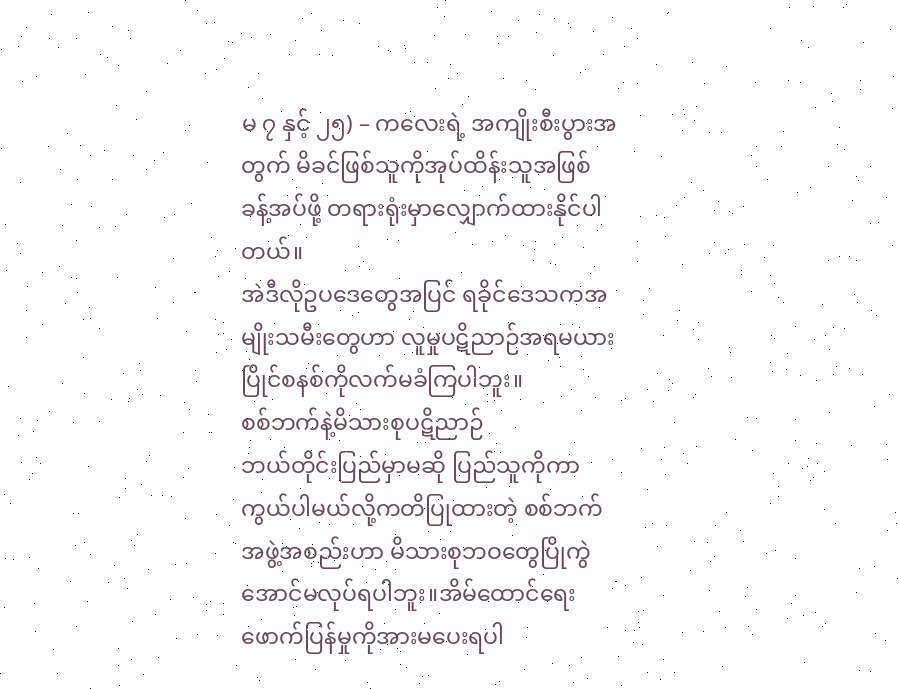မ ၇ နှင့် ၂၅) – ကလေးရဲ့ အကျိုးစီးပွားအတွက် မိခင်ဖြစ်သူကိုအုပ်ထိန်းသူအဖြစ် ခန့်အပ်ဖို့ တရားရုံးမှာလျှောက်ထားနိုင်ပါတယ်။
အဲဒီလိုဥပဒေတွေအပြင် ရခိုင်ဒေသကအမျိုးသမီးတွေဟာ လူမှုပဋိညာဉ်အရမယားပြိုင်စနစ်ကိုလက်မခံကြပါဘူး။
စစ်ဘက်နဲ့မိသားစုပဋိညာဉ်
ဘယ်တိုင်းပြည်မှာမဆို ပြည်သူကိုကာကွယ်ပါမယ်လို့ကတိပြုထားတဲ့ စစ်ဘက်အဖွဲ့အစည်းဟာ မိသားစုဘဝတွေပြိုကွဲအောင်မလုပ်ရပါဘူး။အိမ်ထောင်ရေးဖောက်ပြန်မှုကိုအားမပေးရပါ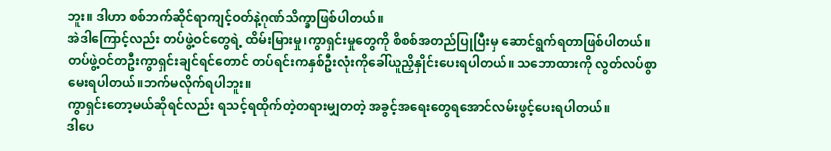ဘူး။ ဒါဟာ စစ်ဘက်ဆိုင်ရာကျင့်ဝတ်နဲ့ဂုဏ်သိက္ခာဖြစ်ပါတယ်။
အဲဒါကြောင့်လည်း တပ်ဖွဲ့ဝင်တွေရဲ့ ထိမ်းမြားမှု၊ကွာရှင်းမှုတွေကို စိစစ်အတည်ပြုပြီးမှ ဆောင်ရွက်ရတာဖြစ်ပါတယ်။
တပ်ဖွဲ့ဝင်တဦးကွာရှင်းချင်ရင်တောင် တပ်ရင်းကနှစ်ဦးလုံးကိုခေါ်ယူညှိနှိုင်းပေးရပါတယ်။ သဘောထားကို လွတ်လပ်စွာမေးရပါတယ်။ဘက်မလိုက်ရပါဘူး။
ကွာရှင်းတော့မယ်ဆိုရင်လည်း ရသင့်ရထိုက်တဲ့တရားမျှတတဲ့ အခွင့်အရေးတွေရအောင်လမ်းဖွင့်ပေးရပါတယ်။
ဒါပေ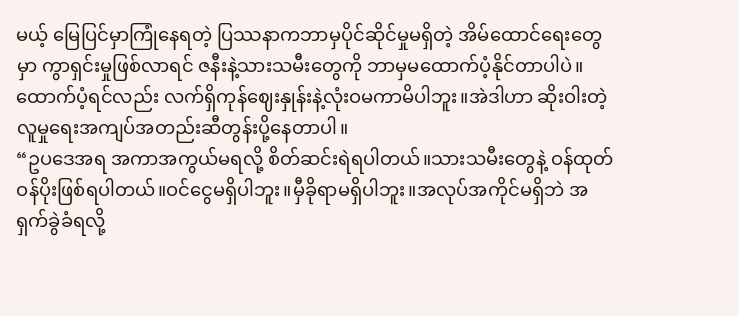မယ့် မြေပြင်မှာကြုံနေရတဲ့ ပြဿနာကဘာမှပိုင်ဆိုင်မှုမရှိတဲ့ အိမ်ထောင်ရေးတွေမှာ ကွာရှင်းမှုဖြစ်လာရင် ဇနီးနဲ့သားသမီးတွေကို ဘာမှမထောက်ပံ့နိုင်တာပါပဲ။ထောက်ပံ့ရင်လည်း လက်ရှိကုန်ဈေးနှုန်းနဲ့လုံးဝမကာမိပါဘူး။အဲဒါဟာ ဆိုးဝါးတဲ့လူမှုရေးအကျပ်အတည်းဆီတွန်းပို့နေတာပါ။
“ဥပဒေအရ အကာအကွယ်မရလို့ စိတ်ဆင်းရဲရပါတယ်။သားသမီးတွေနဲ့ ဝန်ထုတ်ဝန်ပိုးဖြစ်ရပါတယ်။ဝင်ငွေမရှိပါဘူး။မှီခိုရာမရှိပါဘူး။အလုပ်အကိုင်မရှိဘဲ အရှက်ခွဲခံရလို့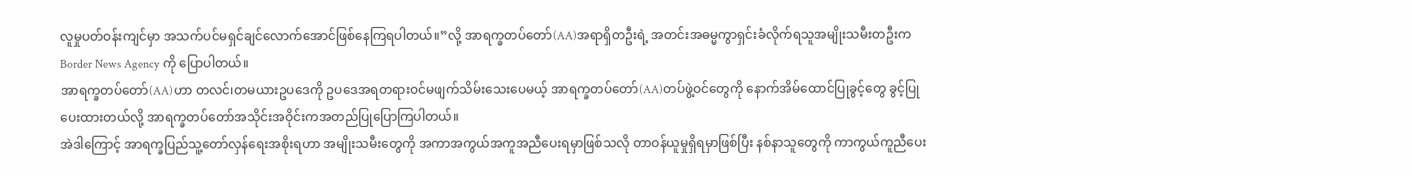လူမှုပတ်ဝန်းကျင်မှာ အသက်ပင်မရှင်ချင်လောက်အောင်ဖြစ်နေကြရပါတယ်။”လို့ အာရက္ခတပ်တော်(AA)အရာရှိတဦးရဲ့ အတင်းအဓမ္မကွာရှင်းခံလိုက်ရသူအမျိုးသမီးတဦးက Border News Agency ကို ပြောပါတယ်။
အာရက္ခတပ်တော်(AA)ဟာ တလင်၊တမယားဥပဒေကို ဥပဒေအရတရားဝင်မဖျက်သိမ်းသေးပေမယ့် အာရက္ခတပ်တော်(AA)တပ်ဖွဲ့ဝင်တွေကို နောက်အိမ်ထောင်ပြုခွင့်တွေ ခွင့်ပြုပေးထားတယ်လို့ အာရက္ခတပ်တော်အသိုင်းအဝိုင်းကအတည်ပြုပြောကြပါတယ်။
အဲဒါကြောင့် အာရက္ခပြည်သူ့တော်လှန်ရေးအစိုးရဟာ အမျိုးသမီးတွေကို အကာအကွယ်အကူအညီပေးရမှာဖြစ်သလို တာဝန်ယူမှုရှိရမှာဖြစ်ပြီး နစ်နာသူတွေကို ကာကွယ်ကူညီပေး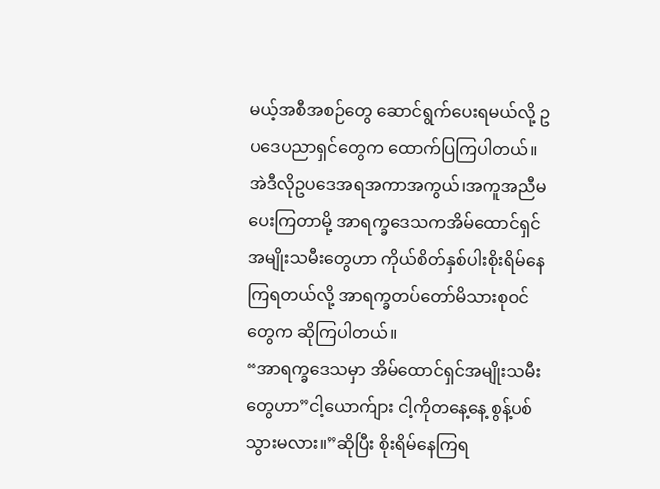မယ့်အစီအစဉ်တွေ ဆောင်ရွက်ပေးရမယ်လို့ ဥပဒေပညာရှင်တွေက ထောက်ပြကြပါတယ်။
အဲဒီလိုဥပဒေအရအကာအကွယ်၊အကူအညီမပေးကြတာမို့ အာရက္ခဒေသကအိမ်ထောင်ရှင်အမျိုးသမီးတွေဟာ ကိုယ်စိတ်နှစ်ပါးစိုးရိမ်နေကြရတယ်လို့ အာရက္ခတပ်တော်မိသားစုဝင်တွေက ဆိုကြပါတယ်။
“အာရက္ခဒေသမှာ အိမ်ထောင်ရှင်အမျိုးသမီးတွေဟာ”ငါ့ယောက်ျား ငါ့ကိုတနေ့နေ့ စွန့်ပစ်သွားမလား။”ဆိုပြီး စိုးရိမ်နေကြရ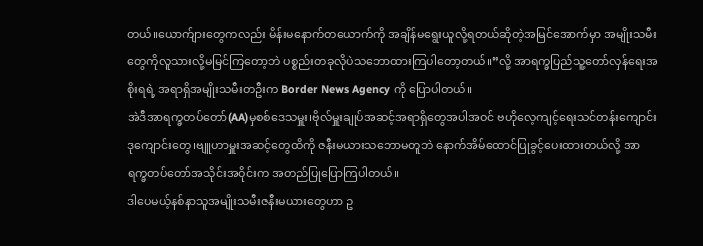တယ်။ယောက်ျားတွေကလည်း မိန်းမနောက်တယောက်ကို အချိန်မရွေးယူလို့ရတယ်ဆိုတဲ့အမြင်အောက်မှာ အမျိုးသမီးတွေကိုလူသားလို့မမြင်ကြတော့ဘဲ ပစ္စည်းတခုလိုပဲသဘောထားကြပါတော့တယ်။”လို့ အာရက္ခပြည်သူ့တော်လှန်ရေးအစိုးရရဲ့ အရာရှိအမျိုးသမီးတဦးက Border News Agency ကို ပြောပါတယ်။
အဲဒီအာရက္ခတပ်တော်(AA)မှစစ်ဒေသမှူး၊ဗိုလ်မှူးချုပ်အဆင့်အရာရှိတွေအပါအဝင် ဗဟိုလေ့ကျင့်ရေးသင်တန်းကျောင်းဒုကျောင်းတွေ၊ဗျူဟာမှူးအဆင့်တွေထိကို ဇနီးမယားသဘောမတူဘဲ နောက်အိမ်ထောင်ပြုခွင့်ပေးထားတယ်လို့ အာရက္ခတပ်တော်အသိုင်းအဝိုင်းက အတည်ပြုပြောကြပါတယ်။
ဒါပေမယ့်နစ်နာသူအမျိုးသမီးဇနီးမယားတွေဟာ ဥ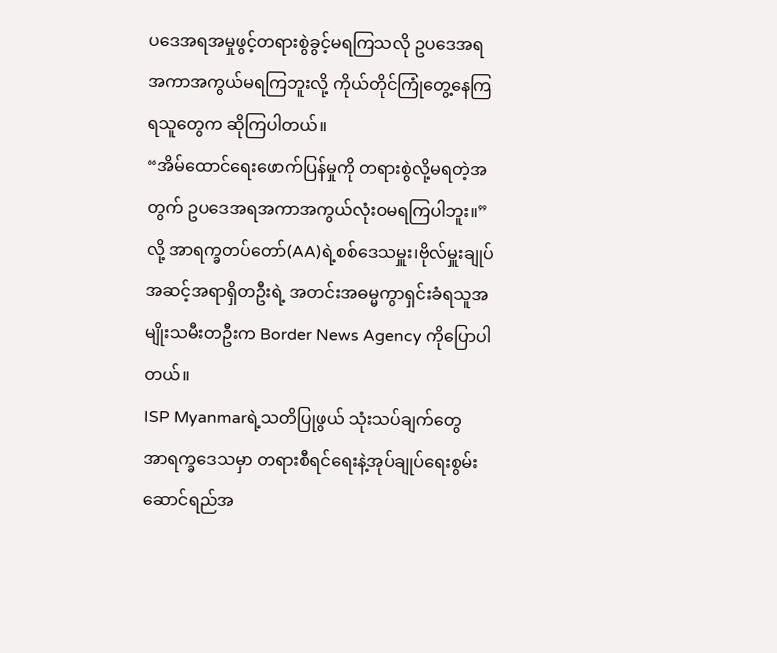ပဒေအရအမှုဖွင့်တရားစွဲခွင့်မရကြသလို ဥပဒေအရအကာအကွယ်မရကြဘူးလို့ ကိုယ်တိုင်ကြုံတွေ့နေကြရသူတွေက ဆိုကြပါတယ်။
“အိမ်ထောင်ရေးဖောက်ပြန်မှုကို တရားစွဲလို့မရတဲ့အတွက် ဥပဒေအရအကာအကွယ်လုံးဝမရကြပါဘူး။”လို့ အာရက္ခတပ်တော်(AA)ရဲ့စစ်ဒေသမှူး၊ဗိုလ်မှူးချုပ်အဆင့်အရာရှိတဦးရဲ့ အတင်းအဓမ္မကွာရှင်းခံရသူအမျိုးသမီးတဦးက Border News Agency ကိုပြောပါတယ်။
ISP Myanmarရဲ့သတိပြုဖွယ် သုံးသပ်ချက်တွေ
အာရက္ခဒေသမှာ တရားစီရင်ရေးနဲ့အုပ်ချုပ်ရေးစွမ်းဆောင်ရည်အ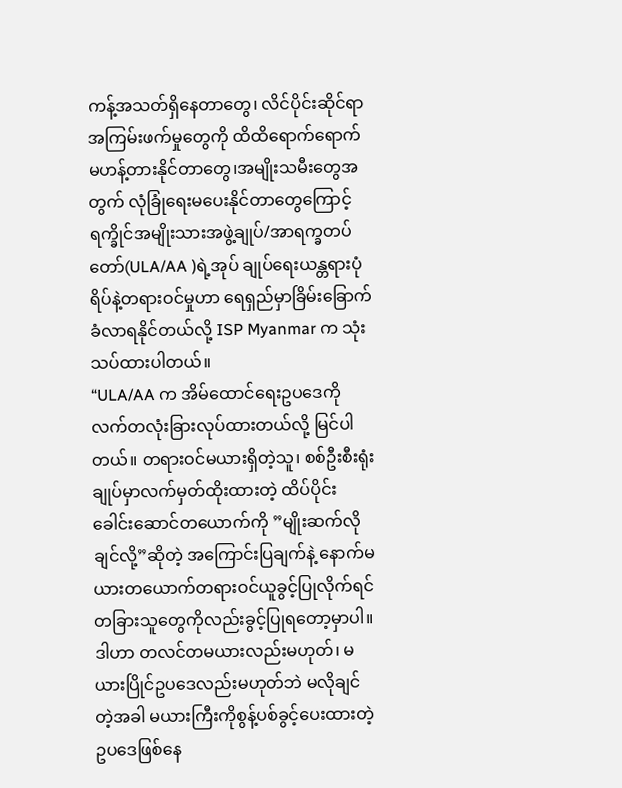ကန့်အသတ်ရှိနေတာတွေ၊ လိင်ပိုင်းဆိုင်ရာအကြမ်းဖက်မှုတွေကို ထိထိရောက်ရောက်မဟန့်တားနိုင်တာတွေ၊အမျိုးသမီးတွေအတွက် လုံခြုံရေးမပေးနိုင်တာတွေကြောင့် ရက္ခိုင်အမျိုးသားအဖွဲ့ချုပ်/အာရက္ခတပ်တော်(ULA/AA )ရဲ့အုပ် ချုပ်ရေးယန္တရားပုံရိပ်နဲ့တရားဝင်မှုဟာ ရေရှည်မှာခြိမ်းခြောက်ခံလာရနိုင်တယ်လို့ ISP Myanmar က သုံးသပ်ထားပါတယ်။
“ULA/AA က အိမ်ထောင်ရေးဥပဒေကို လက်တလုံးခြားလုပ်ထားတယ်လို့ မြင်ပါတယ်။ တရားဝင်မယားရှိတဲ့သူ၊ စစ်ဦးစီးရုံးချုပ်မှာလက်မှတ်ထိုးထားတဲ့ ထိပ်ပိုင်းခေါင်းဆောင်တယောက်ကို ”မျိုးဆက်လိုချင်လို့”ဆိုတဲ့ အကြောင်းပြချက်နဲ့ နောက်မယားတယောက်တရားဝင်ယူခွင့်ပြုလိုက်ရင် တခြားသူတွေကိုလည်းခွင့်ပြုရတော့မှာပါ။ ဒါဟာ တလင်တမယားလည်းမဟုတ်၊ မယားပြိုင်ဥပဒေလည်းမဟုတ်ဘဲ မလိုချင်တဲ့အခါ မယားကြီးကိုစွန့်ပစ်ခွင့်ပေးထားတဲ့ ဥပဒေဖြစ်နေ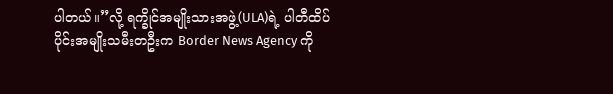ပါတယ်။”လို့ ရက္ခိုင်အမျိုးသားအဖွဲ့(ULA)ရဲ့ ပါတီထိပ်ပိုင်းအမျိုးသမီးတဦးက Border News Agency ကို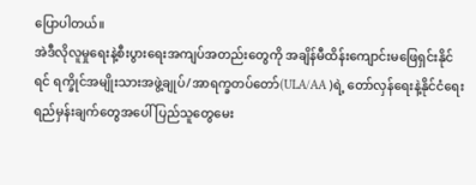ပြောပါတယ်။
အဲဒီလိုလူမှုရေးနဲ့စီးပွားရေးအကျပ်အတည်းတွေကို အချိန်မီထိန်းကျောင်းမဖြေရှင်းနိုင်ရင် ရက္ခိုင်အမျိုးသားအဖွဲ့ချုပ်/အာရက္ခတပ်တော်(ULA/AA )ရဲ့ တော်လှန်ရေးနဲ့နိုင်ငံရေးရည်မှန်းချက်တွေအပေါ် ပြည်သူတွေမေး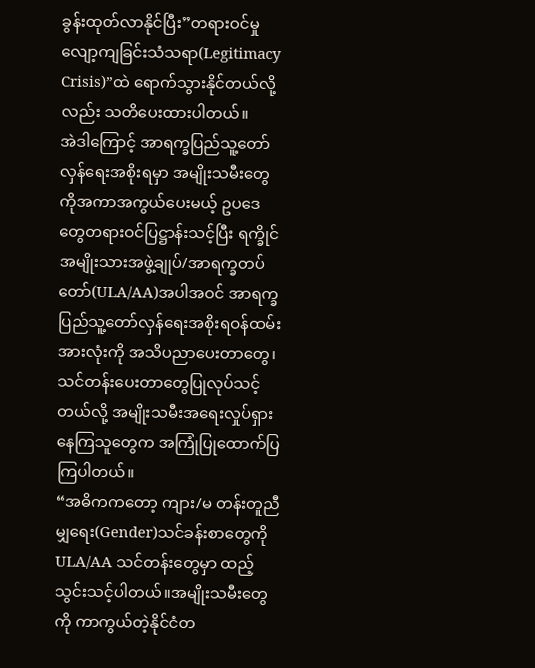ခွန်းထုတ်လာနိုင်ပြီး”တရားဝင်မှုလျော့ကျခြင်းသံသရာ(Legitimacy Crisis)”ထဲ ရောက်သွားနိုင်တယ်လို့လည်း သတိပေးထားပါတယ်။
အဲဒါကြောင့် အာရက္ခပြည်သူ့တော်လှန်ရေးအစိုးရမှာ အမျိုးသမီးတွေကိုအကာအကွယ်ပေးမယ့် ဥပဒေတွေတရားဝင်ပြဋ္ဌာန်းသင့်ပြီး ရက္ခိုင်အမျိုးသားအဖွဲ့ချုပ်/အာရက္ခတပ်တော်(ULA/AA)အပါအဝင် အာရက္ခပြည်သူ့တော်လှန်ရေးအစိုးရဝန်ထမ်းအားလုံးကို အသိပညာပေးတာတွေ၊သင်တန်းပေးတာတွေပြုလုပ်သင့်တယ်လို့ အမျိုးသမီးအရေးလှုပ်ရှားနေကြသူတွေက အကြုံပြုထောက်ပြကြပါတယ်။
“အဓိကကတော့ ကျား/မ တန်းတူညီမျှရေး(Gender)သင်ခန်းစာတွေကို ULA/AA သင်တန်းတွေမှာ ထည့်သွင်းသင့်ပါတယ်။အမျိုးသမီးတွေကို ကာကွယ်တဲ့နိုင်ငံတ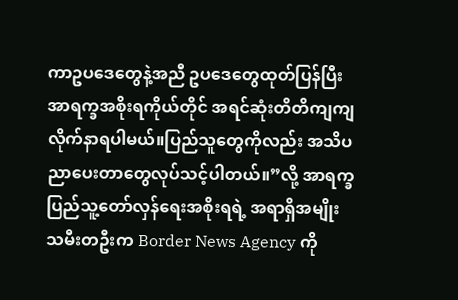ကာဥပဒေတွေနဲ့အညီ ဥပဒေတွေထုတ်ပြန်ပြီး အာရက္ခအစိုးရကိုယ်တိုင် အရင်ဆုံးတိတိကျကျလိုက်နာရပါမယ်။ပြည်သူတွေကိုလည်း အသိပညာပေးတာတွေလုပ်သင့်ပါတယ်။”လို့ အာရက္ခပြည်သူ့တော်လှန်ရေးအစိုးရရဲ့ အရာရှိအမျိုးသမီးတဦးက Border News Agency ကို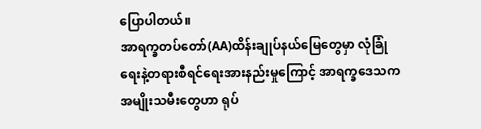ပြောပါတယ်။
အာရက္ခတပ်တော်(AA)ထိန်းချုပ်နယ်မြေတွေမှာ လုံခြုံရေးနဲ့တရားစီရင်ရေးအားနည်းမှုကြောင့် အာရက္ခဒေသကအမျိုးသမီးတွေဟာ ရုပ်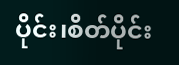ပိုင်း၊စိတ်ပိုင်း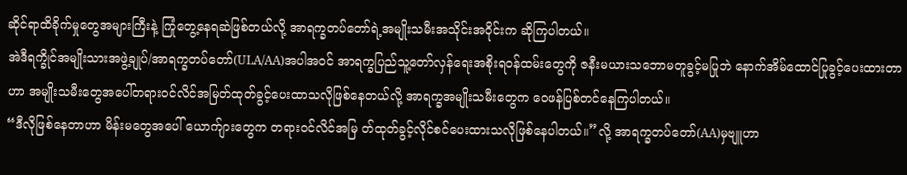ဆိုင်ရာထိခိုက်မှုတွေအများကြီးနဲ့ ကြုံတွေ့နေရဆဲဖြစ်တယ်လို့ အာရက္ခတပ်တော်ရဲ့အမျိုးသမီးအသိုင်းအဝိုင်းက ဆိုကြပါတယ်။
အဲဒီရက္ခိုင်အမျိုးသားအဖွဲ့ချုပ်/အာရက္ခတပ်တော်(ULA/AA)အပါအဝင် အာရက္ခပြည်သူ့တော်လှန်ရေးအစိုးရဝန်ထမ်းတွေကို ဇနီးမယားသဘောမတူခွင့်မပြုဘဲ နောက်အိမ်ထောင်ပြုခွင့်ပေးထားတာဟာ အမျိုးသမီးတွေအပေါ်တရားဝင်လိင်အမြတ်ထုတ်ခွင့်ပေးထာသလိုဖြစ်နေတယ်လို့ အာရက္ခအမျိုးသမီးတွေက ဝေဖန်ပြစ်တင်နေကြပါတယ်။
“ဒီလိုဖြစ်နေတာဟာ မိန်းမတွေအပေါ် ယောက်ျားတွေက တရားဝင်လိင်အမြ တ်ထုတ်ခွင့်လိုင်စင်ပေးထားသလိုဖြစ်နေပါတယ်။”လို့ အာရက္ခတပ်တော်(AA)မှဗျူဟာ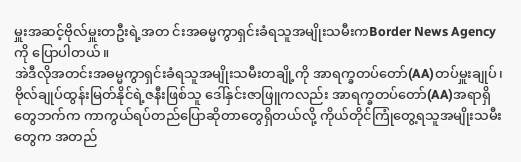မှူးအဆင့်ဗိုလ်မှူးတဦးရဲ့အတ င်းအဓမ္မကွာရှင်းခံရသူအမျိုးသမီးကBorder News Agency ကို ပြောပါတယ်။
အဲဒီလိုအတင်းအဓမ္မကွာရှင်းခံရသူအမျိုးသမီးတချို့ကို အာရက္ခတပ်တော်(AA)တပ်မှူးချုပ်၊ ဗိုလ်ချုပ်ထွန်းမြတ်နိုင်ရဲ့ဇနီးဖြစ်သူ ဒေါ်နှင်းဇာဖြူကလည်း အာရက္ခတပ်တော်(AA)အရာရှိတွေဘက်က ကာကွယ်ရပ်တည်ပြောဆိုတာတွေရှိတယ်လို့ ကိုယ်တိုင်ကြုံတွေ့ရသူအမျိုးသမီးတွေက အတည်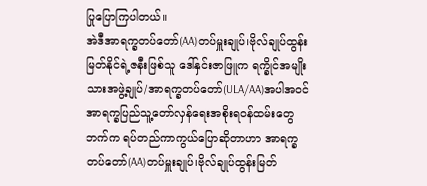ပြုပြောကြပါတယ်။
အဲဒီအာရက္ခတပ်တော်(AA)တပ်မှူးချုပ်၊ဗိုလ်ချုပ်ထွန်းမြတ်နိုင်ရဲ့ဇနီးဖြစ်သူ ဒေါ်နှင်းဇာဖြူက ရက္ခိုင်အမျိုးသားအဖွဲ့ချုပ်/အာရက္ခတပ်တော်(ULA/AA)အပါအဝင် အာရက္ခပြည်သူ့တော်လှန်ရေးအစိုးရဝန်ထမ်းတွေဘက်က ရပ်တည်ကာကွယ်ပြောဆိုတာဟာ အာရက္ခတပ်တော်(AA)တပ်မှူးချုပ်၊ဗိုလ်ချုပ်ထွန်းမြတ်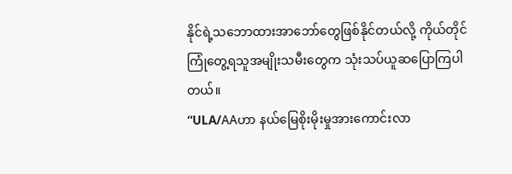နိုင်ရဲ့သဘောထားအာဘော်တွေဖြစ်နိုင်တယ်လို့ ကိုယ်တိုင်ကြုံတွေ့ရသူအမျိုးသမီးတွေက သုံးသပ်ယူဆပြောကြပါတယ်။
“ULA/AAဟာ နယ်မြေစိုးမိုးမှုအားကောင်းလာ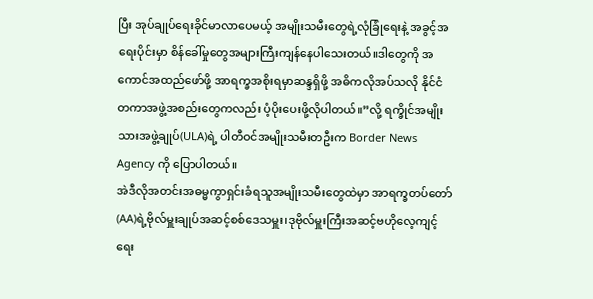ပြီး အုပ်ချုပ်ရေးခိုင်မာလာပေမယ့် အမျိုးသမီးတွေရဲ့လုံခြုံရေးနဲ့ အခွင့်အရေးပိုင်းမှာ စိန်ခေါ်မှုတွေအများကြီးကျန်နေပါသေးတယ်။ဒါတွေကို အကောင်အထည်ဖော်ဖို့ အာရက္ခအစိုးရမှာဆန္ဒရှိဖို့ အဓိကလိုအပ်သလို နိုင်ငံတကာအဖွဲ့အစည်းတွေကလည်း ပံ့ပိုးပေးဖို့လိုပါတယ်။”လို့ ရက္ခိုင်အမျိုးသားအဖွဲ့ချုပ်(ULA)ရဲ့ ပါတီဝင်အမျိုးသမီးတဦးက Border News Agency ကို ပြောပါတယ်။
အဲဒီလိုအတင်းအဓမ္မကွာရှင်းခံရသူအမျိုးသမီးတွေထဲမှာ အာရက္ခတပ်တော်(AA)ရဲ့ဗိုလ်မှူးချုပ်အဆင့်စစ်ဒေသမှူး၊ဒုဗိုလ်မှူးကြီးအဆင့်ဗဟိုလေ့ကျင့်ရေး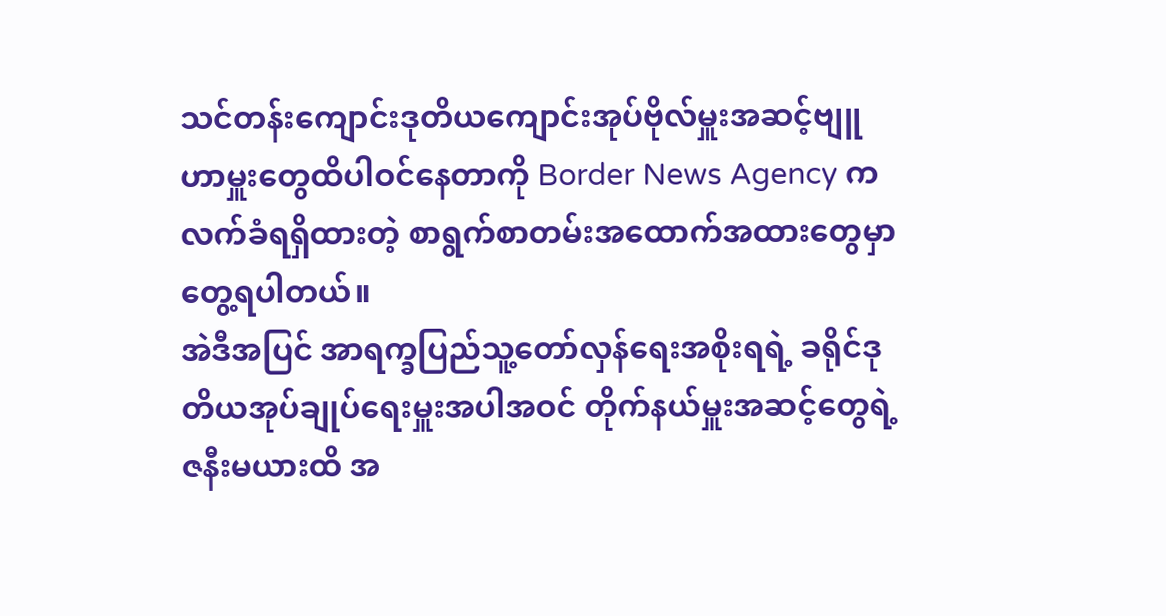သင်တန်းကျောင်းဒုတိယကျောင်းအုပ်ဗိုလ်မှူးအဆင့်ဗျူဟာမှူးတွေထိပါဝင်နေတာကို Border News Agency ကလက်ခံရရှိထားတဲ့ စာရွက်စာတမ်းအထောက်အထားတွေမှာ တွေ့ရပါတယ်။
အဲဒီအပြင် အာရက္ခပြည်သူ့တော်လှန်ရေးအစိုးရရဲ့ ခရိုင်ဒုတိယအုပ်ချုပ်ရေးမှူးအပါအဝင် တိုက်နယ်မှူးအဆင့်တွေရဲ့ဇနီးမယားထိ အ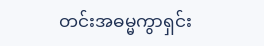တင်းအဓမ္မကွာရှင်း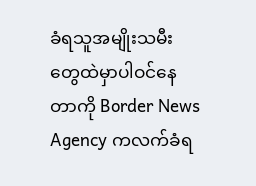ခံရသူအမျိုးသမီးတွေထဲမှာပါဝင်နေတာကို Border News Agency ကလက်ခံရ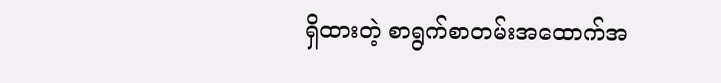ရှိထားတဲ့ စာရွက်စာတမ်းအထောက်အ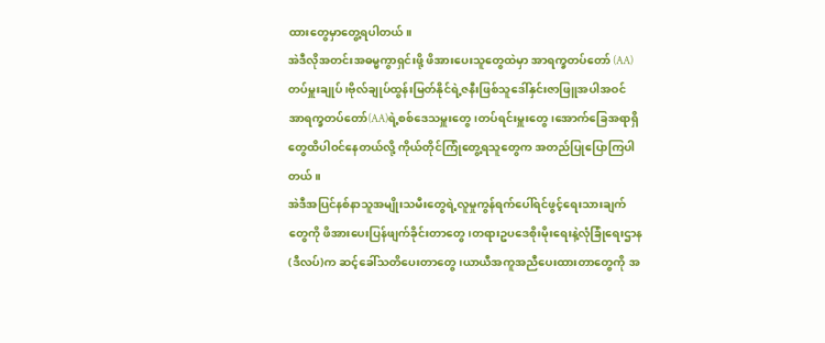ထားတွေမှာတွေ့ရပါတယ်။
အဲဒီလိုအတင်းအဓမ္မကွာရှင်းဖို့ ဖိအားပေးသူတွေထဲမှာ အာရက္ခတပ်တော် (AA)တပ်မှူးချုပ်၊ဗိုလ်ချုပ်ထွန်းမြတ်နိုင်ရဲ့ဇနီးဖြစ်သူဒေါ်နှင်းဇာဖြူအပါအဝင် အာရက္ခတပ်တော်(AA)ရဲ့စစ်ဒေသမှူးတွေ၊တပ်ရင်းမှူးတွေ၊အောက်ခြေအရာရှိတွေထိပါဝင်နေတယ်လို့ ကိုယ်တိုင်ကြုံတွေ့ရသူတွေက အတည်ပြုပြောကြပါတယ်။
အဲဒီအပြင်နစ်နာသူအမျိုးသမီးတွေရဲ့လူမှုကွန်ရက်ပေါ်ရင်ဖွင့်ရေးသားချက်တွေကို ဖိအားပေးပြန်ဖျက်ခိုင်းတာတွေ၊တရားဥပဒေစိုးမိုးရေးနဲ့လုံခြုံရေးဌာန(ဒီလပ်)က ဆင့်ခေါ်သတိပေးတာတွေ၊ယာယီအကူအညီပေးထားတာတွေကို အ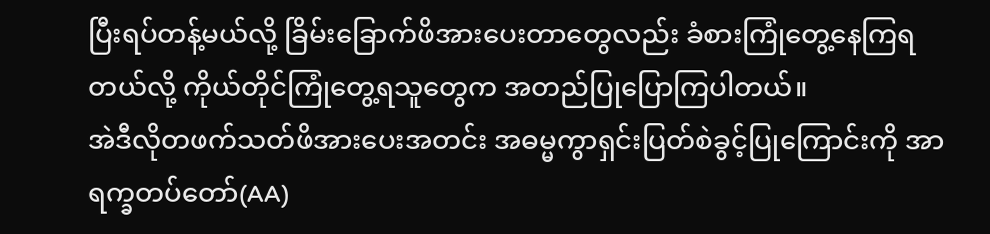ပြီးရပ်တန့်မယ်လို့ ခြိမ်းခြောက်ဖိအားပေးတာတွေလည်း ခံစားကြုံတွေ့နေကြရတယ်လို့ ကိုယ်တိုင်ကြုံတွေ့ရသူတွေက အတည်ပြုပြောကြပါတယ်။
အဲဒီလိုတဖက်သတ်ဖိအားပေးအတင်း အဓမ္မကွာရှင်းပြတ်စဲခွင့်ပြုကြောင်းကို အာရက္ခတပ်တော်(AA)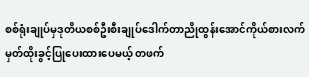စစ်ရုံးချုပ်မှဒုတိယစစ်ဦးစီးချုပ်ဒေါက်တာညိုထွန်းအောင်ကိုယ်စားလက်မှတ်ထိုးခွင့်ပြုပေးထားပေမယ့် တဖက်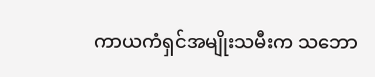ကာယကံရှင်အမျိုးသမီးက သဘော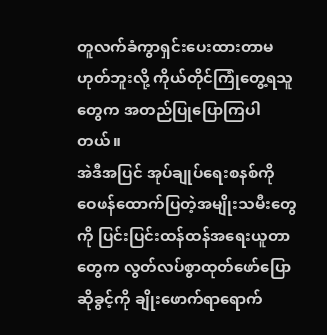တူလက်ခံကွာရှင်းပေးထားတာမဟုတ်ဘူးလို့ ကိုယ်တိုင်ကြုံတွေ့ရသူတွေက အတည်ပြုပြောကြပါတယ်။
အဲဒီအပြင် အုပ်ချုပ်ရေးစနစ်ကို ဝေဖန်ထောက်ပြတဲ့အမျိုးသမီးတွေကို ပြင်းပြင်းထန်ထန်အရေးယူတာတွေက လွတ်လပ်စွာထုတ်ဖော်ပြောဆိုခွင့်ကို ချိုးဖောက်ရာရောက်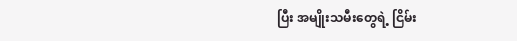ပြီး အမျိုးသမီးတွေရဲ့ ငြိမ်း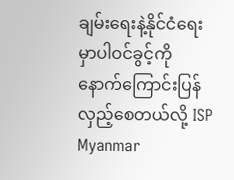ချမ်းရေးနဲ့နိုင်ငံရေးမှာပါဝင်ခွင့်ကို နောက်ကြောင်းပြန်လှည့်စေတယ်လို့ ISP Myanmar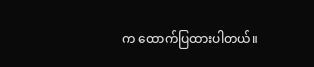က ထောက်ပြထားပါတယ်။